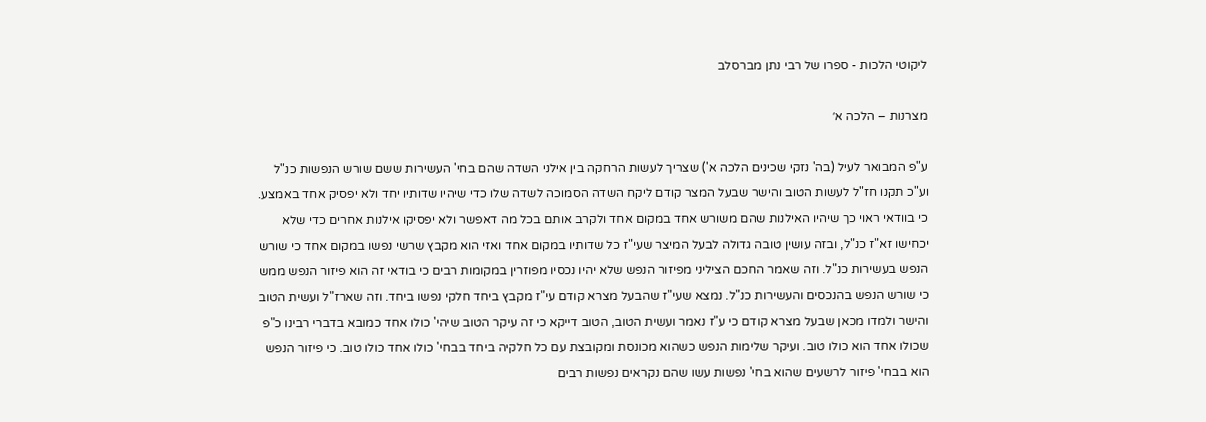ליקוטי הלכות - ספרו של רבי נתן מברסלב

מצרנות – הלכה א׳

ע"פ המבואר לעיל (בה' נזקי שכינים הלכה א') שצריך לעשות הרחקה בין אילני השדה שהם בחי' העשירות ששם שורש הנפשות כנ"ל וע"כ תקנו חז"ל לעשות הטוב והישר שבעל המצר קודם ליקח השדה הסמוכה לשדה שלו כדי שיהיו שדותיו יחד ולא יפסיק אחד באמצע. כי בוודאי ראוי כך שיהיו האילנות שהם משורש אחד במקום אחד ולקרב אותם בכל מה דאפשר ולא יפסיקו אילנות אחרים כדי שלא יכחישו זא"ז כנ"ל, ובזה עושין טובה גדולה לבעל המיצר שעי"ז כל שדותיו במקום אחד ואזי הוא מקבץ שרשי נפשו במקום אחד כי שורש הנפש בעשירות כנ"ל. וזה שאמר החכם הציליני מפיזור הנפש שלא יהיו נכסיו מפוזרין במקומות רבים כי בודאי זה הוא פיזור הנפש ממש כי שורש הנפש בהנכסים והעשירות כנ"ל. נמצא שעי"ז שהבעל מצרא קודם עי"ז מקבץ ביחד חלקי נפשו ביחד. וזה שארז"ל ועשית הטוב והישר ולמדו מכאן שבעל מצרא קודם כי ע"ז נאמר ועשית הטוב, הטוב דייקא כי זה עיקר הטוב שיהי' כולו אחד כמובא בדברי רבינו כ"פ שכולו אחד הוא כולו טוב. ועיקר שלימות הנפש כשהוא מכונסת ומקובצת עם כל חלקיה ביחד בבחי' כולו אחד כולו טוב. כי פיזור הנפש הוא בבחי' פיזור לרשעים שהוא בחי' נפשות עשו שהם נקראים נפשות רבים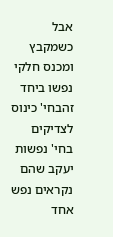אבל כשמקבץ ומכנס חלקי נפשו ביחד זהבחי' כינוס לצדיקים בחי' נפשות יעקב שהם נקראים נפש אחד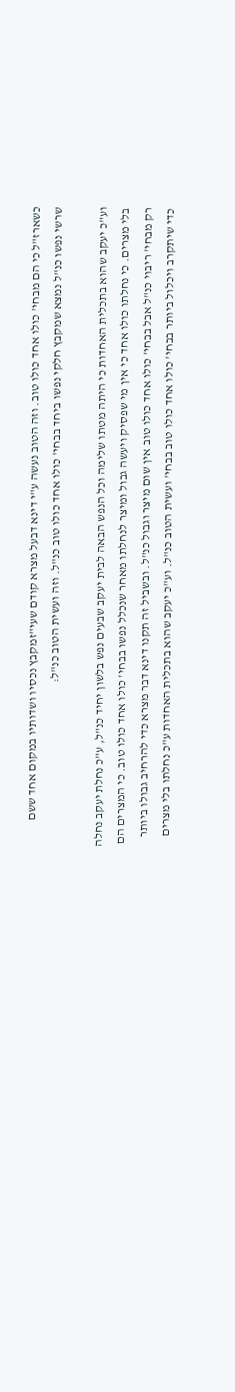כשארז"ל כי הם מבחי' כולו אחד כולו טוב. וזה הטוב נעשה ע"י דינא דבעל מצרא קודם שעי"זמקבץ נכסיו ושדותיו במקום אחד ששם שרשי נפשו כנ"ל נמצא שמקבץ חלקי נפשו ביחד בבחי' כולו אחד כולו טוב כנ"ל. וזה ועשית הטוב כנ"ל:

וע"כ יעקב שהוא בתכלית האחדות כי היתה מטתו שלימה וכל הנפש הבאה לבית יעקב שבעים נפש בלשון יחיד כנ"ל, ע"כ נחלת יעקב נחלה בלי מצרים. כי נחלתו כולו אחד כי אין מי שפסיק ויעשה גבול ומיצר לנחלתו מאחר שנכלל נפשו בבחי' כולו אחד כולו טוב. כי המצרים הם רק מבחי' ריבוי כנ"ל אבל בבחי' כולו אחד כולו טוב אין שום מיצר וגבול כנ"ל. ובשביל זה תקנו דינא דבר מצרא כדי להרחיב גבולו ביותר כדי שיתקרב ויכלול ביותר בבחי' כולו אחד כולו טוב בבחי' ועשית הטוב כנ"ל. וע"כ יעקב שהוא בתכלית האחדות ע"כ נחלתו בלי מצרים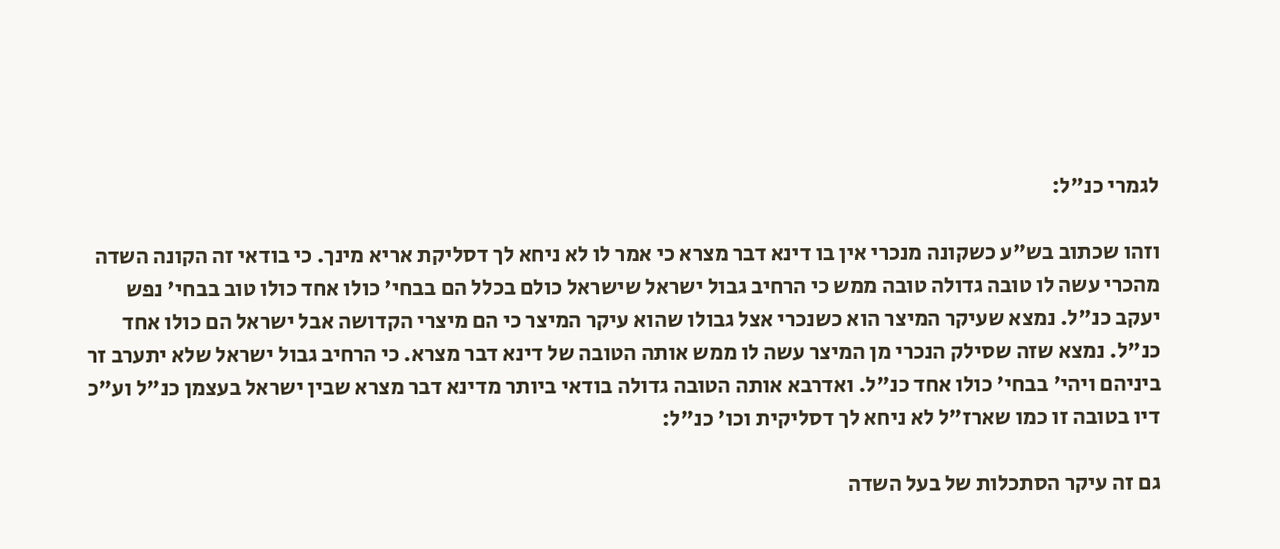לגמרי כנ"ל:

וזהו שכתוב בש"ע כשקונה מנכרי אין בו דינא דבר מצרא כי אמר לו לא ניחא לך דסליקת אריא מינך. כי בודאי זה הקונה השדה מהכרי עשה לו טובה גדולה טובה ממש כי הרחיב גבול ישראל שישראל כולם בכלל הם בבחי' כולו אחד כולו טוב בבחי' נפש יעקב כנ"ל. נמצא שעיקר המיצר הוא כשנכרי אצל גבולו שהוא עיקר המיצר כי הם מיצרי הקדושה אבל ישראל הם כולו אחד כנ"ל. נמצא שזה שסילק הנכרי מן המיצר עשה לו ממש אותה הטובה של דינא דבר מצרא. כי הרחיב גבול ישראל שלא יתערב זר ביניהם ויהי' בבחי' כולו אחד כנ"ל. ואדרבא אותה הטובה גדולה בודאי ביותר מדינא דבר מצרא שבין ישראל בעצמן כנ"ל וע"כ דיו בטובה זו כמו שארז"ל לא ניחא לך דסליקית וכו' כנ"ל:

גם זה עיקר הסתכלות של בעל השדה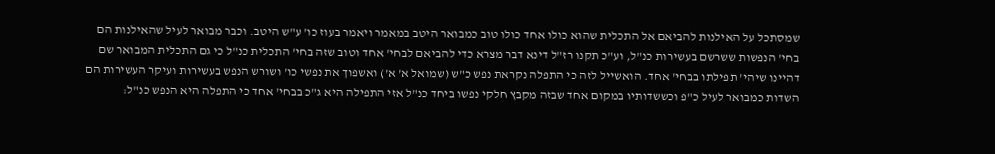שמסתכל על האילנות להביאם אל התכלית שהוא כולו אחד כולו טוב כמבואר היטב במאמר ויאמר בעוז כו' ע"ש היטב. וכבר מבואר לעיל שהאילנות הם בחי' הנפשות ששרשם בעשירות כנ"ל, וע"כ תקנו רז"ל דינא דבר מצרא כדי להביאם לבחי' אחד וטוב שזה בחי' התכלית כנ"ל כי גם התכלית המבואר שם דהיינו שיהי' תפילתו בבחי' אחד. הואשייל לזה כי התפלה נקראת נפש כ"ש (שמואל א' א') ואשפוך את נפשי כו' ושורש הנפש בעשירות ועיקר העשירות הם השדות כמבואר לעיל כ"פ וכששדותיו במקום אחד שבזה מקבץ חלקי נפשו ביחד כנ"ל אזי התפילה היא ג"כ בבחי' אחד כי התפלה היא הנפש כנ"ל: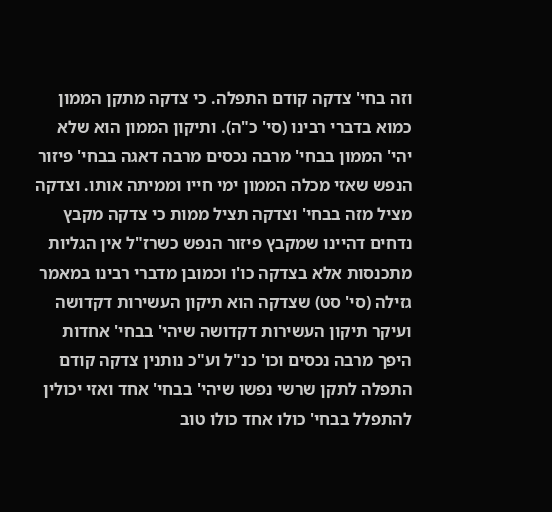וזה בחי' צדקה קודם התפלה. כי צדקה מתקן הממון כמוא בדברי רבינו (סי' כ"ה). ותיקון הממון הוא שלא יהי' הממון בבחי' מרבה נכסים מרבה דאגה בבחי' פיזור הנפש שאזי מכלה הממון ימי חייו וממיתה אותו. וצדקה מציל מזה בבחי' וצדקה תציל ממות כי צדקה מקבץ נדחים דהיינו שמקבץ פיזור הנפש כשרז"ל אין הגליות מתכנסות אלא בצדקה כו'ו וכמובן מדברי רבינו במאמר גזילה (סי' סט) שצדקה הוא תיקון העשירות דקדושה ועיקר תיקון העשירות דקדושה שיהי' בבחי' אחדות היפך מרבה נכסים וכו' כנ"ל וע"כ נותנין צדקה קודם התפלה לתקן שרשי נפשו שיהי' בבחי' אחד ואזי יכולין להתפלל בבחי' כולו אחד כולו טוב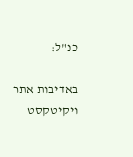כנ"ל:

באדיבות אתר ויקיטקסט